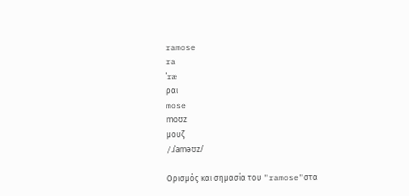ramose
ra
ˈræ
ραι
mose
moʊz
μουζ
/ɹˈaməʊz/

Ορισμός και σημασία του "ramose"στα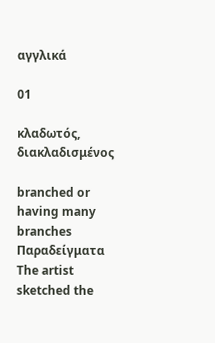αγγλικά

01

κλαδωτός, διακλαδισμένος

branched or having many branches
Παραδείγματα
The artist sketched the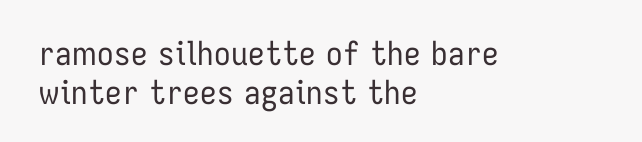ramose silhouette of the bare winter trees against the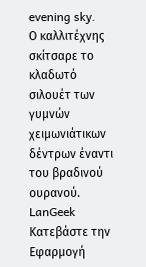evening sky.
Ο καλλιτέχνης σκίτσαρε το κλαδωτό σιλουέτ των γυμνών χειμωνιάτικων δέντρων έναντι του βραδινού ουρανού.
LanGeek
Κατεβάστε την Εφαρμογή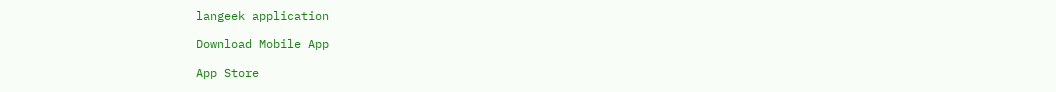langeek application

Download Mobile App

App Store